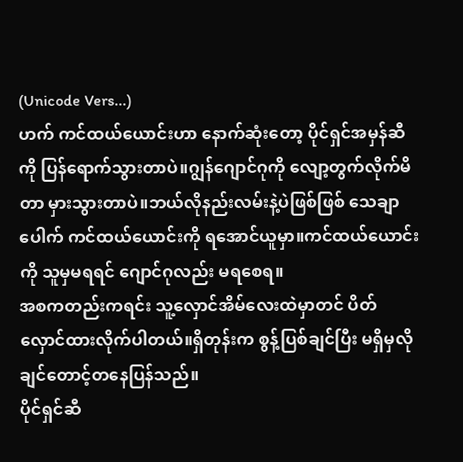(Unicode Vers...)
ဟက် ကင်ထယ်ယောင်းဟာ နောက်ဆုံးတော့ ပိုင်ရှင်အမှန်ဆီကို ပြန်ရောက်သွားတာပဲ။ဂျွန်ဂျောင်ဂုကို လျော့တွက်လိုက်မိတာ မှားသွားတာပဲ။ဘယ်လိုနည်းလမ်းနဲ့ပဲဖြစ်ဖြစ် သေချာပေါက် ကင်ထယ်ယောင်းကို ရအောင်ယူမှာ။ကင်ထယ်ယောင်းကို သူမှမရရင် ဂျောင်ဂုလည်း မရစေရ။
အစကတည်းကရင်း သူ့လှောင်အိမ်လေးထဲမှာတင် ပိတ်လှောင်ထားလိုက်ပါတယ်။ရှိတုန်းက စွန့်ပြစ်ချင်ပြီး မရှိမှလိုချင်တောင့်တနေပြန်သည်။
ပိုင်ရှင်ဆီ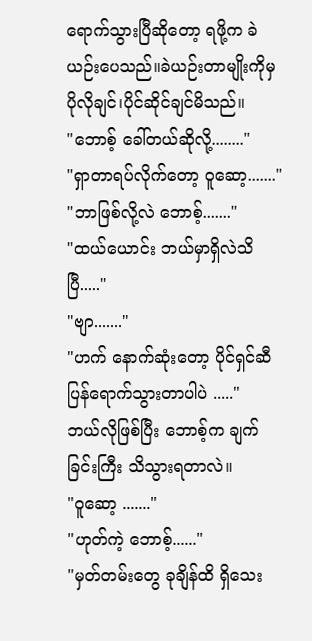ရောက်သွားပြီဆိုတော့ ရဖို့က ခဲယဉ်းပေသည်။ခဲယဉ်းတာမျိုးကိုမှ ပိုလိုချင်၊ပိုင်ဆိုင်ချင်မိသည်။
"ဘောစ့် ခေါ်တယ်ဆိုလို့........"
"ရှာတာရပ်လိုက်တော့ ဝူဆော့......."
"ဘာဖြစ်လို့လဲ ဘောစ့်......."
"ထယ်ယောင်း ဘယ်မှာရှိလဲသိပြီ....."
"ဗျာ......."
"ဟက် နောက်ဆုံးတော့ ပိုင်ရှင်ဆီ ပြန်ရောက်သွားတာပါပဲ ....."
ဘယ်လိုဖြစ်ပြီး ဘောစ့်က ချက်ခြင်းကြီး သိသွားရတာလဲ။
"ဝူဆော့ ......."
"ဟုတ်ကဲ့ ဘောစ့်......"
"မှတ်တမ်းတွေ ခုချိန်ထိ ရှိသေး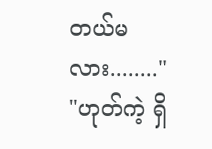တယ်မလား........"
"ဟုတ်ကဲ့ ရှိ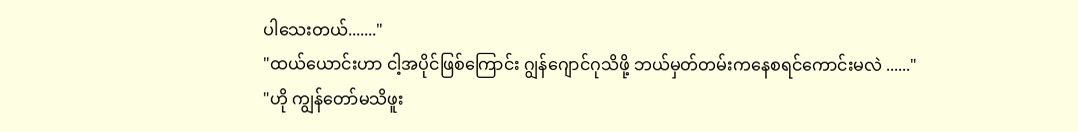ပါသေးတယ်......."
"ထယ်ယောင်းဟာ ငါ့အပိုင်ဖြစ်ကြောင်း ဂျွန်ဂျောင်ဂုသိဖို့ ဘယ်မှတ်တမ်းကနေစရင်ကောင်းမလဲ ......"
"ဟို ကျွန်တော်မသိဖူး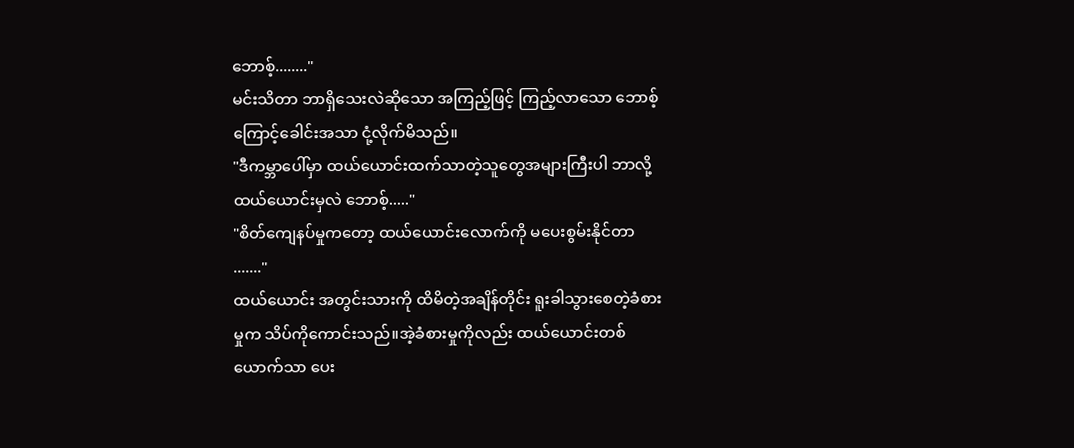ဘောစ့်........"
မင်းသိတာ ဘာရှိသေးလဲဆိုသော အကြည့်ဖြင့် ကြည့်လာသော ဘောစ့်ကြောင့်ခေါင်းအသာ ငုံ့လိုက်မိသည်။
"ဒီကမ္ဘာပေါ်မှာ ထယ်ယောင်းထက်သာတဲ့သူတွေအများကြီးပါ ဘာလို့ထယ်ယောင်းမှလဲ ဘောစ့်....."
"စိတ်ကျေနပ်မှုကတော့ ထယ်ယောင်းလောက်ကို မပေးစွမ်းနိုင်တာ ......."
ထယ်ယောင်း အတွင်းသားကို ထိမိတဲ့အချိန်တိုင်း ရူးခါသွားစေတဲ့ခံစားမှုက သိပ်ကိုကောင်းသည်။အဲ့ခံစားမှုကိုလည်း ထယ်ယောင်းတစ်ယောက်သာ ပေး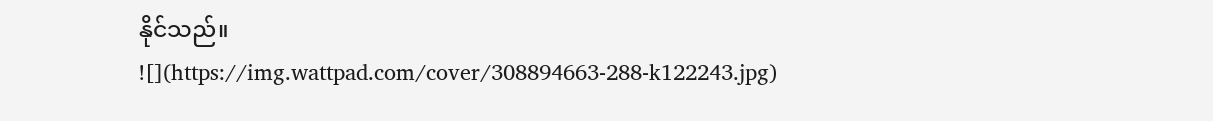နိုင်သည်။
![](https://img.wattpad.com/cover/308894663-288-k122243.jpg)